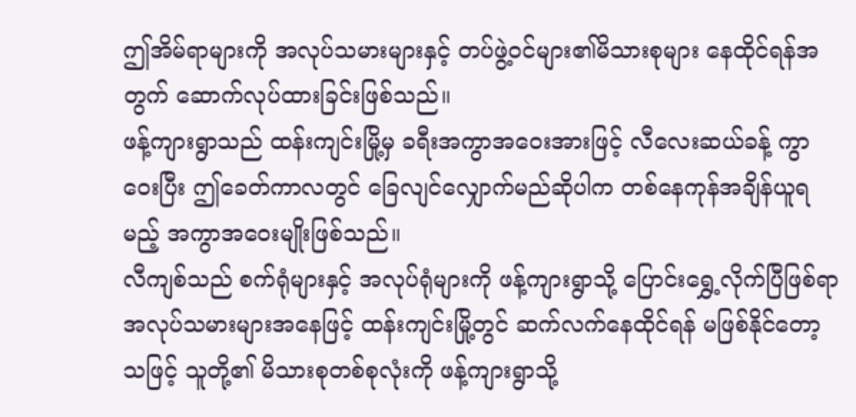ဤအိမ်ရာများကို အလုပ်သမားများနှင့် တပ်ဖွဲ့ဝင်များ၏မိသားစုများ နေထိုင်ရန်အတွက် ဆောက်လုပ်ထားခြင်းဖြစ်သည်။
ဖန့်ကျားရွာသည် ထန်းကျင်းမြို့မှ ခရီးအကွာအဝေးအားဖြင့် လီလေးဆယ်ခန့် ကွာဝေးပြီး ဤခေတ်ကာလတွင် ခြေလျင်လျှောက်မည်ဆိုပါက တစ်နေကုန်အချိန်ယူရမည့် အကွာအဝေးမျိုးဖြစ်သည်။
လီကျစ်သည် စက်ရုံများနှင့် အလုပ်ရုံများကို ဖန့်ကျားရွာသို့ ပြောင်းရွှေ့လိုက်ပြီဖြစ်ရာ အလုပ်သမားများအနေဖြင့် ထန်းကျင်းမြို့တွင် ဆက်လက်နေထိုင်ရန် မဖြစ်နိုင်တော့သဖြင့် သူတို့၏ မိသားစုတစ်စုလုံးကို ဖန့်ကျားရွာသို့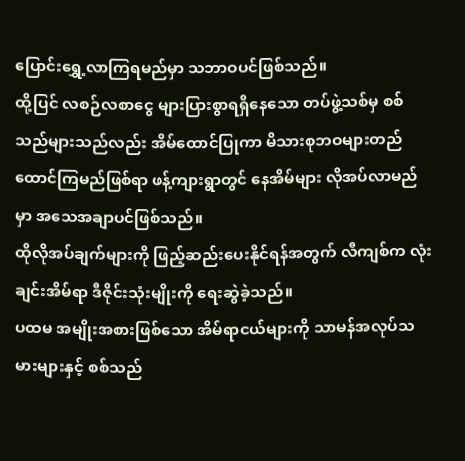ပြောင်းရွှေ့လာကြရမည်မှာ သဘာဝပင်ဖြစ်သည်။
ထို့ပြင် လစဉ်လစာငွေ များပြားစွာရရှိနေသော တပ်ဖွဲ့သစ်မှ စစ်သည်များသည်လည်း အိမ်ထောင်ပြုကာ မိသားစုဘဝများတည်ထောင်ကြမည်ဖြစ်ရာ ဖန့်ကျားရွာတွင် နေအိမ်များ လိုအပ်လာမည်မှာ အသေအချာပင်ဖြစ်သည်။
ထိုလိုအပ်ချက်များကို ဖြည့်ဆည်းပေးနိုင်ရန်အတွက် လီကျစ်က လုံးချင်းအိမ်ရာ ဒီဇိုင်းသုံးမျိုးကို ရေးဆွဲခဲ့သည်။
ပထမ အမျိုးအစားဖြစ်သော အိမ်ရာငယ်များကို သာမန်အလုပ်သမားများနှင့် စစ်သည်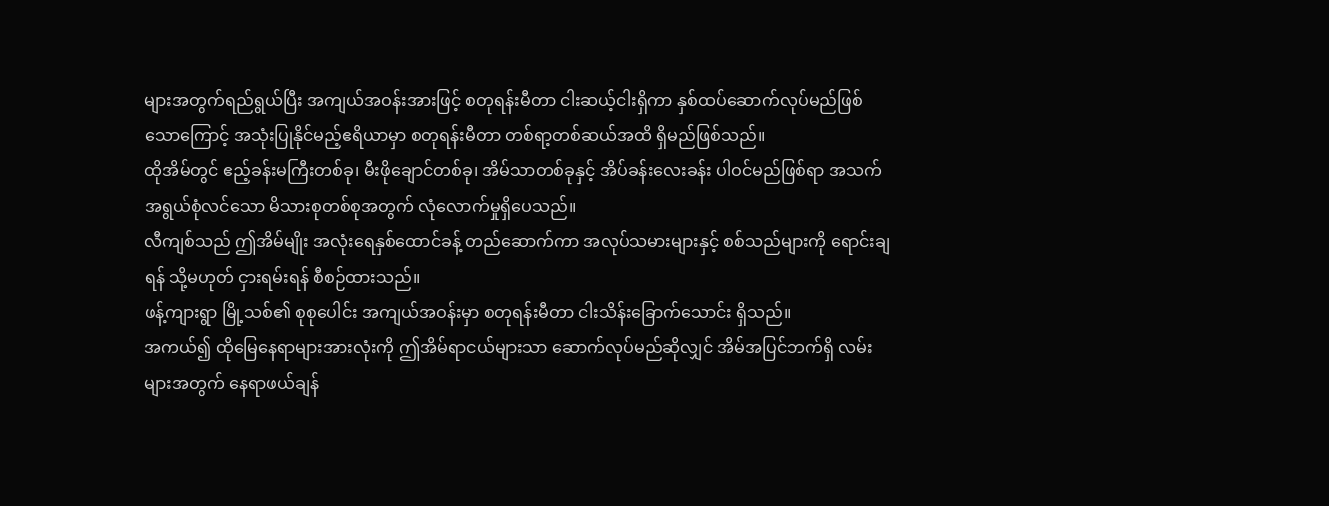များအတွက်ရည်ရွယ်ပြီး အကျယ်အဝန်းအားဖြင့် စတုရန်းမီတာ ငါးဆယ့်ငါးရှိကာ နှစ်ထပ်ဆောက်လုပ်မည်ဖြစ်သောကြောင့် အသုံးပြုနိုင်မည့်ဧရိယာမှာ စတုရန်းမီတာ တစ်ရာ့တစ်ဆယ်အထိ ရှိမည်ဖြစ်သည်။
ထိုအိမ်တွင် ဧည့်ခန်းမကြီးတစ်ခု၊ မီးဖိုချောင်တစ်ခု၊ အိမ်သာတစ်ခုနှင့် အိပ်ခန်းလေးခန်း ပါဝင်မည်ဖြစ်ရာ အသက်အရွယ်စုံလင်သော မိသားစုတစ်စုအတွက် လုံလောက်မှုရှိပေသည်။
လီကျစ်သည် ဤအိမ်မျိုး အလုံးရေနှစ်ထောင်ခန့် တည်ဆောက်ကာ အလုပ်သမားများနှင့် စစ်သည်များကို ရောင်းချရန် သို့မဟုတ် ငှားရမ်းရန် စီစဉ်ထားသည်။
ဖန့်ကျားရွာ မြို့သစ်၏ စုစုပေါင်း အကျယ်အဝန်းမှာ စတုရန်းမီတာ ငါးသိန်းခြောက်သောင်း ရှိသည်။
အကယ်၍ ထိုမြေနေရာများအားလုံးကို ဤအိမ်ရာငယ်များသာ ဆောက်လုပ်မည်ဆိုလျှင် အိမ်အပြင်ဘက်ရှိ လမ်းများအတွက် နေရာဖယ်ချန်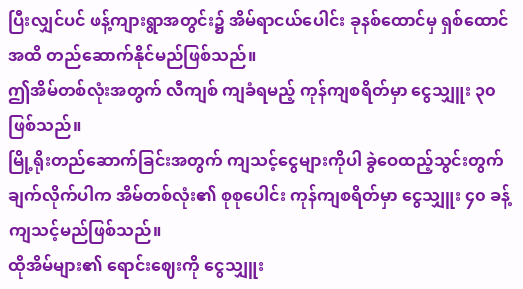ပြီးလျှင်ပင် ဖန့်ကျားရွာအတွင်း၌ အိမ်ရာငယ်ပေါင်း ခုနစ်ထောင်မှ ရှစ်ထောင်အထိ တည်ဆောက်နိုင်မည်ဖြစ်သည်။
ဤအိမ်တစ်လုံးအတွက် လီကျစ် ကျခံရမည့် ကုန်ကျစရိတ်မှာ ငွေသျှူး ၃၀ ဖြစ်သည်။
မြို့ရိုးတည်ဆောက်ခြင်းအတွက် ကျသင့်ငွေများကိုပါ ခွဲဝေထည့်သွင်းတွက်ချက်လိုက်ပါက အိမ်တစ်လုံး၏ စုစုပေါင်း ကုန်ကျစရိတ်မှာ ငွေသျှူး ၄၀ ခန့် ကျသင့်မည်ဖြစ်သည်။
ထိုအိမ်များ၏ ရောင်းဈေးကို ငွေသျှူး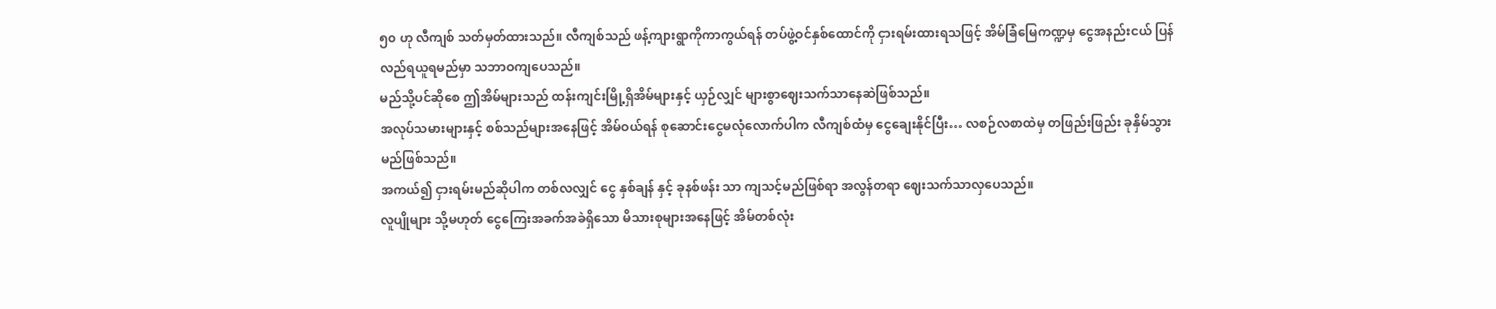၅၀ ဟု လီကျစ် သတ်မှတ်ထားသည်။ လီကျစ်သည် ဖန့်ကျားရွာကိုကာကွယ်ရန် တပ်ဖွဲ့ဝင်နှစ်ထောင်ကို ငှားရမ်းထားရသဖြင့် အိမ်ခြံမြေကဏ္ဍမှ ငွေအနည်းငယ် ပြန်လည်ရယူရမည်မှာ သဘာဝကျပေသည်။
မည်သို့ပင်ဆိုစေ ဤအိမ်များသည် ထန်းကျင်းမြို့ရှိအိမ်များနှင့် ယှဉ်လျှင် များစွာဈေးသက်သာနေဆဲဖြစ်သည်။
အလုပ်သမားများနှင့် စစ်သည်များအနေဖြင့် အိမ်ဝယ်ရန် စုဆောင်းငွေမလုံလောက်ပါက လီကျစ်ထံမှ ငွေချေးနိုင်ပြီး… လစဉ်လစာထဲမှ တဖြည်းဖြည်း ခုနှိမ်သွားမည်ဖြစ်သည်။
အကယ်၍ ငှားရမ်းမည်ဆိုပါက တစ်လလျှင် ငွေ နှစ်ချန် နှင့် ခုနစ်ဖန်း သာ ကျသင့်မည်ဖြစ်ရာ အလွန်တရာ ဈေးသက်သာလှပေသည်။
လူပျိုများ သို့မဟုတ် ငွေကြေးအခက်အခဲရှိသော မိသားစုများအနေဖြင့် အိမ်တစ်လုံး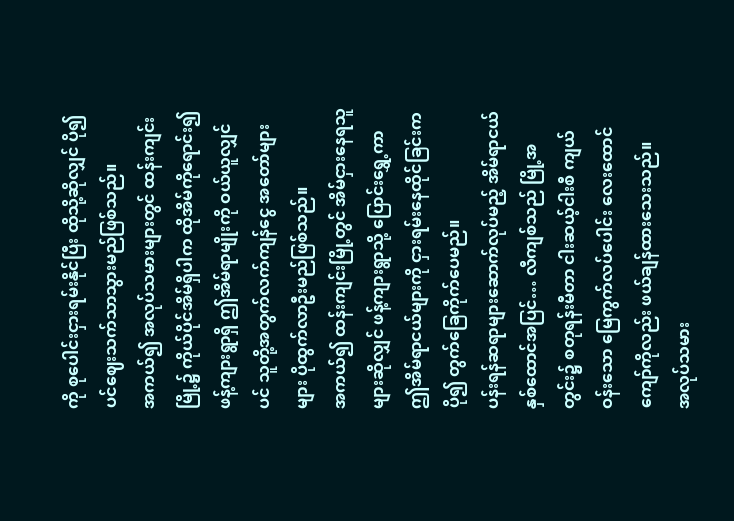ကို စုပေါင်းငှားရမ်းနိုင်ပြီး ထိုသို့ဆိုလျှင် ပို၍ပင်ဈေးသက်သာသွားမည်ဖြစ်သည်။
အကယ်၍ အလုပ်သမားများတွင် ထန်းကျင်းမြို့၌ ကိုယ်ပိုင်အိမ်ရှိပါက ထိုအိမ်ကိုရောင်း၍ ဖန့်ကျားရွာရှိ ဤအိမ်ရာမျိုးကို ဝယ်ယူလျှင်ပင် သူတို့အတွက်လက်ကျန်ငွေ အတော်များများ ပိုထွက်လာဦးမည်ဖြစ်သည်။
အကယ်၍ ထန်းကျင်းမြို့တွင် အိမ်ငှားနေရသူများဆိုလျှင် ဖန့်ကျားရွာသို့ ပြောင်းရွှေ့ကာ ဤအိမ်ရာငယ်များကို ငှားရမ်းနေထိုင်ခြင်းက ပို၍ တွက်ခြေကိုက်ပေမည်။
ပန်းရန်ဆရာများဆောက်လုပ်မည့် အိမ်ရာငယ် နှစ်ထောင်အပြင်… လီကျစ်သည် မြို့အတွင်း၌ စတုရန်းမီတာ ငါးဆယ့်ငါးစီ ကျယ်ဝန်းသော မြေကွက်လပ်ပေါင်း လေးထောင်ကျော်ကိုလည်း ဖယ်ချန်ထားသေးသည်။
အလုပ်သမား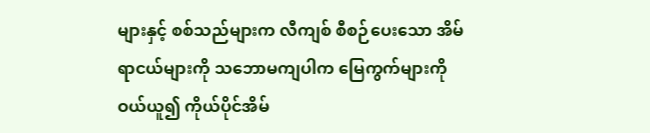များနှင့် စစ်သည်များက လီကျစ် စီစဉ်ပေးသော အိမ်ရာငယ်များကို သဘောမကျပါက မြေကွက်များကို ဝယ်ယူ၍ ကိုယ်ပိုင်အိမ်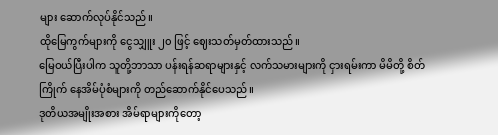များ ဆောက်လုပ်နိုင်သည်။
ထိုမြေကွက်များကို ငွေသျှူး ၂၀ ဖြင့် ဈေးသတ်မှတ်ထားသည်။
မြေဝယ်ပြီးပါက သူတို့ဘာသာ ပန်းရန်ဆရာများနှင့် လက်သမားများကို ငှားရမ်းကာ မိမိတို့ စိတ်ကြိုက် နေအိမ်ပုံစံများကို တည်ဆောက်နိုင်ပေသည်။
ဒုတိယအမျိုးအစား အိမ်ရာများကိုတော့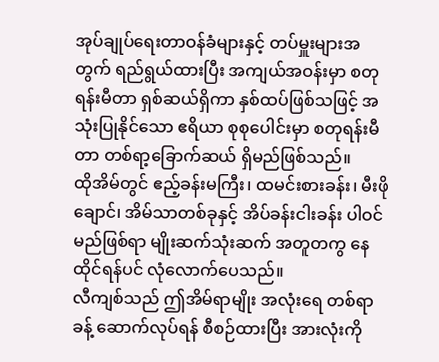အုပ်ချုပ်ရေးတာဝန်ခံများနှင့် တပ်မှူးများအတွက် ရည်ရွယ်ထားပြီး အကျယ်အဝန်းမှာ စတုရန်းမီတာ ရှစ်ဆယ်ရှိကာ နှစ်ထပ်ဖြစ်သဖြင့် အသုံးပြုနိုင်သော ဧရိယာ စုစုပေါင်းမှာ စတုရန်းမီတာ တစ်ရာ့ခြောက်ဆယ် ရှိမည်ဖြစ်သည်။
ထိုအိမ်တွင် ဧည့်ခန်းမကြီး၊ ထမင်းစားခန်း၊ မီးဖိုချောင်၊ အိမ်သာတစ်ခုနှင့် အိပ်ခန်းငါးခန်း ပါဝင်မည်ဖြစ်ရာ မျိုးဆက်သုံးဆက် အတူတကွ နေထိုင်ရန်ပင် လုံလောက်ပေသည်။
လီကျစ်သည် ဤအိမ်ရာမျိုး အလုံးရေ တစ်ရာခန့် ဆောက်လုပ်ရန် စီစဉ်ထားပြီး အားလုံးကို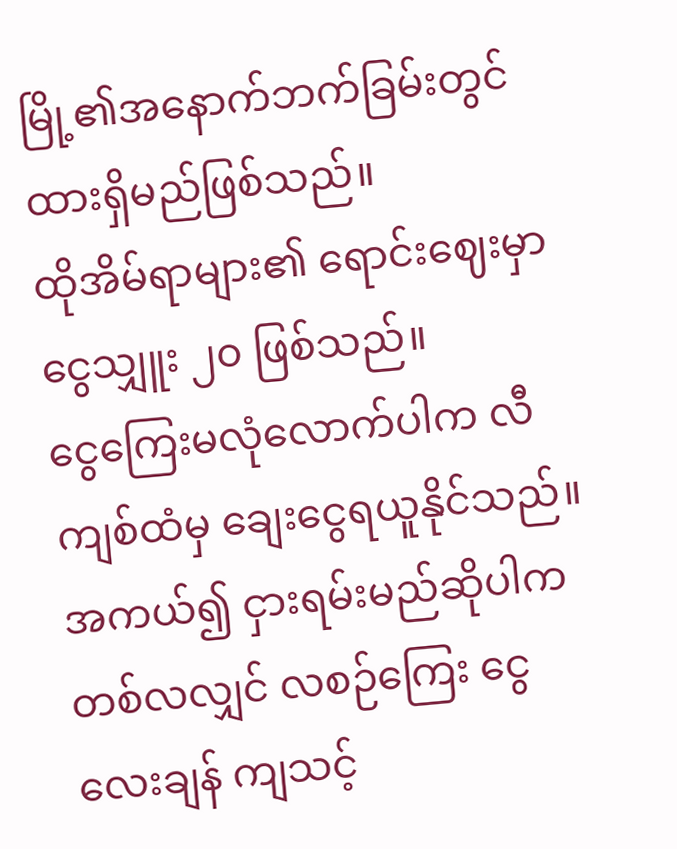မြို့၏အနောက်ဘက်ခြမ်းတွင် ထားရှိမည်ဖြစ်သည်။
ထိုအိမ်ရာများ၏ ရောင်းဈေးမှာ ငွေသျှူး ၂၀ ဖြစ်သည်။
ငွေကြေးမလုံလောက်ပါက လီကျစ်ထံမှ ချေးငွေရယူနိုင်သည်။
အကယ်၍ ငှားရမ်းမည်ဆိုပါက တစ်လလျှင် လစဉ်ကြေး ငွေ လေးချန် ကျသင့်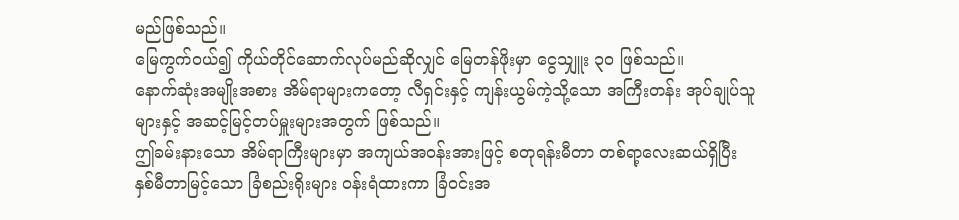မည်ဖြစ်သည်။
မြေကွက်ဝယ်၍ ကိုယ်တိုင်ဆောက်လုပ်မည်ဆိုလျှင် မြေတန်ဖိုးမှာ ငွေသျှူး ၃၀ ဖြစ်သည်။
နောက်ဆုံးအမျိုးအစား အိမ်ရာများကတော့ လီရှင်းနှင့် ကျန်းယွမ်ကဲ့သို့သော အကြီးတန်း အုပ်ချုပ်သူများနှင့် အဆင့်မြင့်တပ်မှူးများအတွက် ဖြစ်သည်။
ဤခမ်းနားသော အိမ်ရာကြီးများမှာ အကျယ်အဝန်းအားဖြင့် စတုရန်းမီတာ တစ်ရာ့လေးဆယ်ရှိပြီး နှစ်မီတာမြင့်သော ခြံစည်းရိုးများ ဝန်းရံထားကာ ခြံဝင်းအ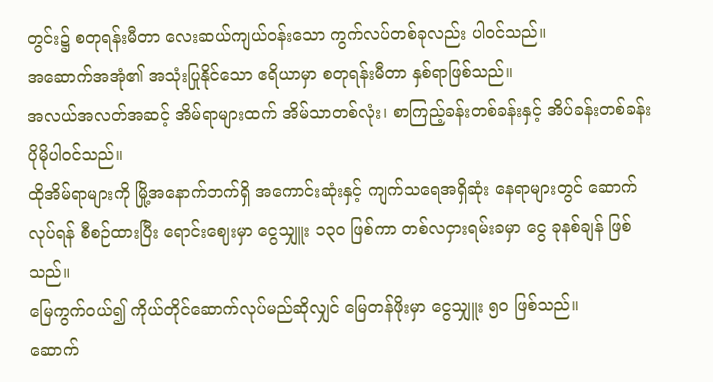တွင်း၌ စတုရန်းမီတာ လေးဆယ်ကျယ်ဝန်းသော ကွက်လပ်တစ်ခုလည်း ပါဝင်သည်။
အဆောက်အအုံ၏ အသုံးပြုနိုင်သော ဧရိယာမှာ စတုရန်းမီတာ နှစ်ရာဖြစ်သည်။
အလယ်အလတ်အဆင့် အိမ်ရာများထက် အိမ်သာတစ်လုံး၊ စာကြည့်ခန်းတစ်ခန်းနှင့် အိပ်ခန်းတစ်ခန်း ပိုမိုပါဝင်သည်။
ထိုအိမ်ရာများကို မြို့အနောက်ဘက်ရှိ အကောင်းဆုံးနှင့် ကျက်သရေအရှိဆုံး နေရာများတွင် ဆောက်လုပ်ရန် စီစဉ်ထားပြီး ရောင်းဈေးမှာ ငွေသျှူး ၁၃၀ ဖြစ်ကာ တစ်လငှားရမ်းခမှာ ငွေ ခုနစ်ချန် ဖြစ်သည်။
မြေကွက်ဝယ်၍ ကိုယ်တိုင်ဆောက်လုပ်မည်ဆိုလျှင် မြေတန်ဖိုးမှာ ငွေသျှူး ၅၀ ဖြစ်သည်။
ဆောက်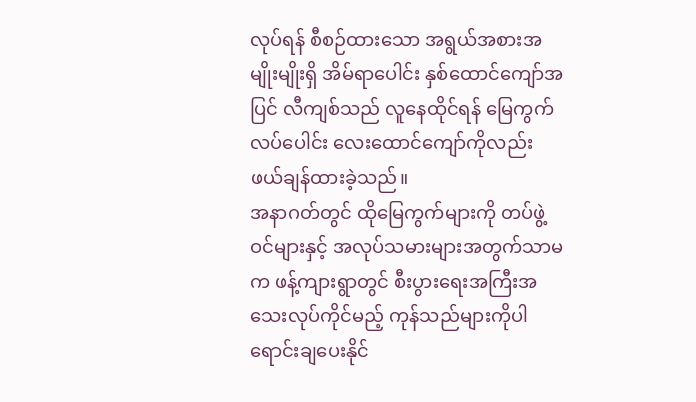လုပ်ရန် စီစဉ်ထားသော အရွယ်အစားအမျိုးမျိုးရှိ အိမ်ရာပေါင်း နှစ်ထောင်ကျော်အပြင် လီကျစ်သည် လူနေထိုင်ရန် မြေကွက်လပ်ပေါင်း လေးထောင်ကျော်ကိုလည်း ဖယ်ချန်ထားခဲ့သည်။
အနာဂတ်တွင် ထိုမြေကွက်များကို တပ်ဖွဲ့ဝင်များနှင့် အလုပ်သမားများအတွက်သာမက ဖန့်ကျားရွာတွင် စီးပွားရေးအကြီးအသေးလုပ်ကိုင်မည့် ကုန်သည်များကိုပါ ရောင်းချပေးနိုင်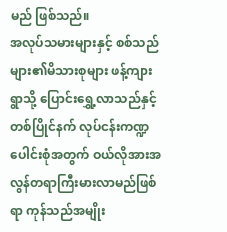မည် ဖြစ်သည်။
အလုပ်သမားများနှင့် စစ်သည်များ၏မိသားစုများ ဖန့်ကျားရွာသို့ ပြောင်းရွှေ့လာသည်နှင့် တစ်ပြိုင်နက် လုပ်ငန်းကဏ္ဍပေါင်းစုံအတွက် ဝယ်လိုအားအလွန်တရာကြီးမားလာမည်ဖြစ်ရာ ကုန်သည်အမျိုး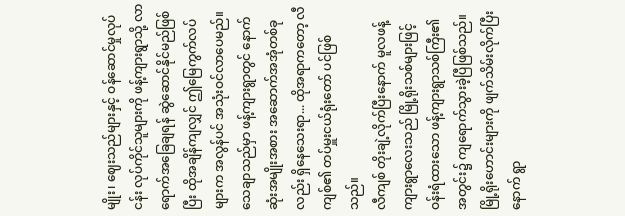မျိုး၊ ဈေးသည်များနှင့် ဝန်ဆောင်မှုလုပ်ငန်း လုပ်ကိုင်သူများကို ဖန့်ကျားရွာသို့ လာရောက်အခြေချရန် ဆွဲဆောင်နိုင်မည်ဖြစ်ပြီး ထိုအချိန်ကျလျှင် ဤမြေကွက်လပ်များက အလွန်ပင် အသုံးဝင်လာပေမည်။
သေချာသည်မှာ ဖန့်ကျားရွာတွင် နောက်ဆုံးအမျိုးအစား အဆောက်အအုံတစ်ခုလည်း ရှိနေသေးရာ... ထိုအရာကတော့ လီကျစ်၏ တပ်မှူးငယ်ရုံးတော် ပင်ဖြစ်သည်။
လီကျစ် တိုးချဲ့လိုက်ပြီးနောက် မူလဖန့်ကျားရွာလေးသည် မြို့ရိုးသစ်များဖြင့် ဝန်းရံထားသော ဖန့်ကျားရွာသစ်ကြီး၏ အတွင်း၌ ကျရောက်သွားခဲ့ပြီဖြစ်သည်။
မြို့ရိုးဟောင်းများကို ဖျက်သိမ်းလိုက်ပြီးနောက် ရွာ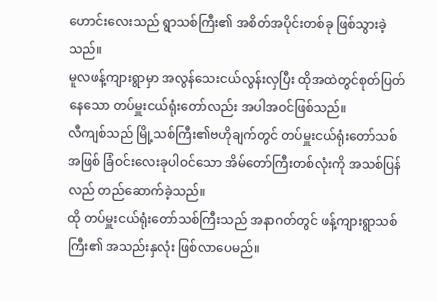ဟောင်းလေးသည် ရွာသစ်ကြီး၏ အစိတ်အပိုင်းတစ်ခု ဖြစ်သွားခဲ့သည်။
မူလဖန့်ကျားရွာမှာ အလွန်သေးငယ်လွန်းလှပြီး ထိုအထဲတွင်စုတ်ပြတ်နေသော တပ်မှူးငယ်ရုံးတော်လည်း အပါအဝင်ဖြစ်သည်။
လီကျစ်သည် မြို့သစ်ကြီး၏ဗဟိုချက်တွင် တပ်မှူးငယ်ရုံးတော်သစ်အဖြစ် ခြံဝင်းလေးခုပါဝင်သော အိမ်တော်ကြီးတစ်လုံးကို အသစ်ပြန်လည် တည်ဆောက်ခဲ့သည်။
ထို တပ်မှူးငယ်ရုံးတော်သစ်ကြီးသည် အနာဂတ်တွင် ဖန့်ကျားရွာသစ်ကြီး၏ အသည်းနှလုံး ဖြစ်လာပေမည်။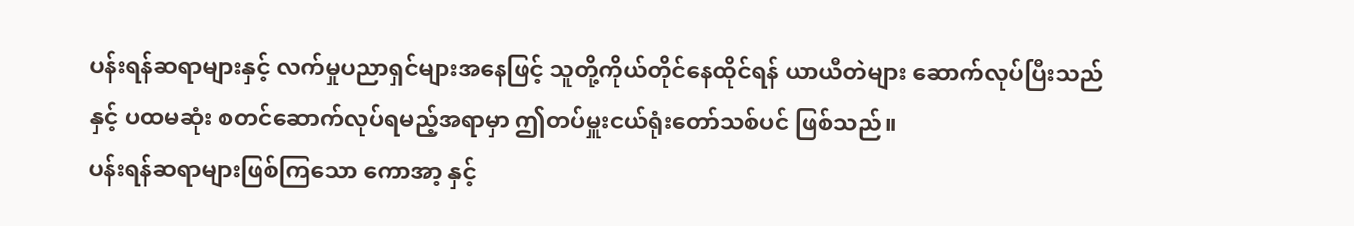ပန်းရန်ဆရာများနှင့် လက်မှုပညာရှင်များအနေဖြင့် သူတို့ကိုယ်တိုင်နေထိုင်ရန် ယာယီတဲများ ဆောက်လုပ်ပြီးသည်နှင့် ပထမဆုံး စတင်ဆောက်လုပ်ရမည့်အရာမှာ ဤတပ်မှူးငယ်ရုံးတော်သစ်ပင် ဖြစ်သည်။
ပန်းရန်ဆရာများဖြစ်ကြသော ကောအာ့ နှင့်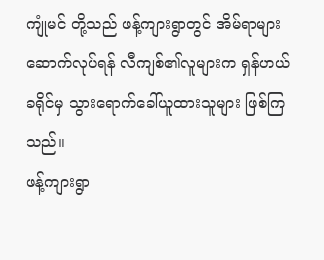ကျုံမင် တို့သည် ဖန့်ကျားရွာတွင် အိမ်ရာများဆောက်လုပ်ရန် လီကျစ်၏လူများက ရှန်ဟယ်ခရိုင်မှ သွားရောက်ခေါ်ယူထားသူများ ဖြစ်ကြသည်။
ဖန့်ကျားရွာ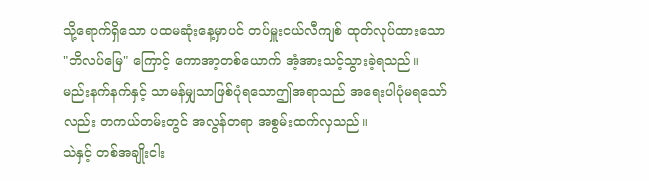သို့ရောက်ရှိသော ပထမဆုံးနေ့မှာပင် တပ်မှူးငယ်လီကျစ် ထုတ်လုပ်ထားသော "ဘိလပ်မြေ" ကြောင့် ကောအာ့တစ်ယောက် အံ့အားသင့်သွားခဲ့ရသည်။
မည်းနက်နက်နှင့် သာမန်မျှသာဖြစ်ပုံရသောဤအရာသည် အရေးပါပုံမရသော်လည်း တကယ်တမ်းတွင် အလွန်တရာ အစွမ်းထက်လှသည်။
သဲနှင့် တစ်အချိုးငါး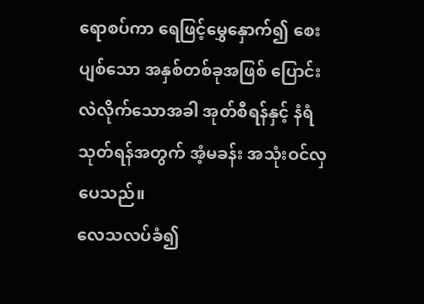ရောစပ်ကာ ရေဖြင့်မွှေနှောက်၍ စေးပျစ်သော အနှစ်တစ်ခုအဖြစ် ပြောင်းလဲလိုက်သောအခါ အုတ်စီရန်နှင့် နံရံသုတ်ရန်အတွက် အံ့မခန်း အသုံးဝင်လှပေသည်။
လေသလပ်ခံ၍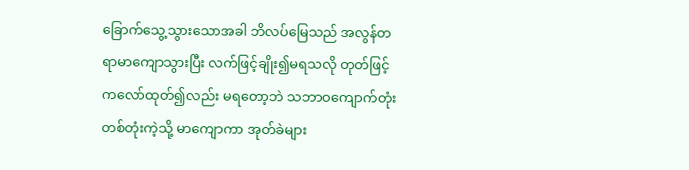ခြောက်သွေ့သွားသောအခါ ဘိလပ်မြေသည် အလွန်တရာမာကျောသွားပြီး လက်ဖြင့်ချိုး၍မရသလို တုတ်ဖြင့်ကလော်ထုတ်၍လည်း မရတော့ဘဲ သဘာဝကျောက်တုံး တစ်တုံးကဲ့သို့ မာကျောကာ အုတ်ခဲများ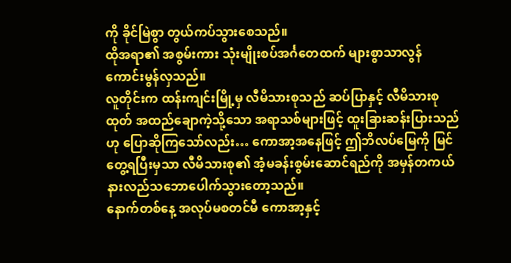ကို ခိုင်မြဲစွာ တွယ်ကပ်သွားစေသည်။
ထိုအရာ၏ အစွမ်းကား သုံးမျိုးစပ်အင်္ဂတေထက် များစွာသာလွန်ကောင်းမွန်လှသည်။
လူတိုင်းက ထန်းကျင်းမြို့မှ လီမိသားစုသည် ဆပ်ပြာနှင့် လီမိသားစုထုတ် အထည်ချောကဲ့သို့သော အရာသစ်များဖြင့် ထူးခြားဆန်းပြားသည်ဟု ပြောဆိုကြသော်လည်း… ကောအာ့အနေဖြင့် ဤဘိလပ်မြေကို မြင်တွေ့ရပြီးမှသာ လီမိသားစု၏ အံ့မခန်းစွမ်းဆောင်ရည်ကို အမှန်တကယ် နားလည်သဘောပေါက်သွားတော့သည်။
နောက်တစ်နေ့ အလုပ်မစတင်မီ ကောအာ့နှင့်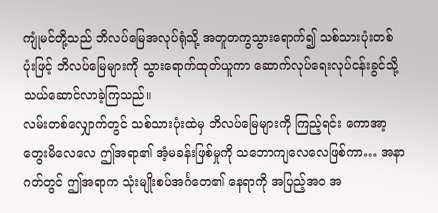ကျုံမင်တို့သည် ဘိလပ်မြေအလုပ်ရုံသို့ အတူတကွသွားရောက်၍ သစ်သားပုံးတစ်ပုံးဖြင့် ဘိလပ်မြေများကို သွားရောက်ထုတ်ယူကာ ဆောက်လုပ်ရေးလုပ်ငန်းခွင်သို့ သယ်ဆောင်လာခဲ့ကြသည်။
လမ်းတစ်လျှောက်တွင် သစ်သားပုံးထဲမှ ဘိလပ်မြေများကို ကြည့်ရင်း ကောအာ့ တွေးမိလေလေ ဤအရာ၏ အံ့မခန်းဖြစ်မှုကို သဘောကျလေလေဖြစ်ကာ… အနာဂတ်တွင် ဤအရာက သုံးမျိုးစပ်အင်္ဂတေ၏ နေရာကို အပြည့်အဝ အ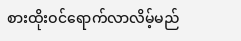စားထိုးဝင်ရောက်လာလိမ့်မည်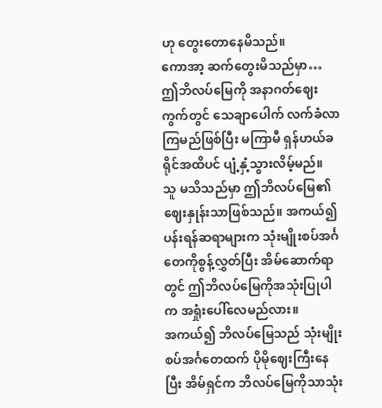ဟု တွေးတောနေမိသည်။
ကောအာ့ ဆက်တွေးမိသည်မှာ… ဤဘိလပ်မြေကို အနာဂတ်ဈေးကွက်တွင် သေချာပေါက် လက်ခံလာကြမည်ဖြစ်ပြီး မကြာမီ ရှန်ဟယ်ခရိုင်အထိပင် ပျံ့နှံ့သွားလိမ့်မည်။
သူ မသိသည်မှာ ဤဘိလပ်မြေ၏ ဈေးနှုန်းသာဖြစ်သည်။ အကယ်၍ ပန်းရန်ဆရာများက သုံးမျိုးစပ်အင်္ဂတေကိုစွန့်လွှတ်ပြီး အိမ်ဆောက်ရာတွင် ဤဘိလပ်မြေကိုအသုံးပြုပါက အရှုံးပေါ်လေမည်လား။
အကယ်၍ ဘိလပ်မြေသည် သုံးမျိုးစပ်အင်္ဂတေထက် ပိုမိုဈေးကြီးနေပြီး အိမ်ရှင်က ဘိလပ်မြေကိုသာသုံး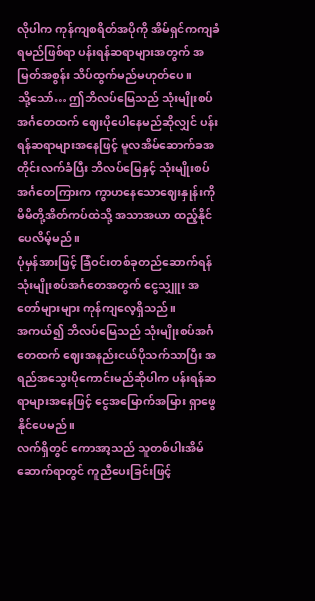လိုပါက ကုန်ကျစရိတ်အပိုကို အိမ်ရှင်ကကျခံရမည်ဖြစ်ရာ ပန်းရန်ဆရာများအတွက် အမြတ်အစွန်း သိပ်ထွက်မည်မဟုတ်ပေ။
သို့သော်… ဤဘိလပ်မြေသည် သုံးမျိုးစပ်အင်္ဂတေထက် ဈေးပိုပေါနေမည်ဆိုလျှင် ပန်းရန်ဆရာများအနေဖြင့် မူလအိမ်ဆောက်ခအတိုင်းလက်ခံပြီး ဘိလပ်မြေနှင့် သုံးမျိုးစပ်အင်္ဂတေကြားက ကွာဟနေသောဈေးနှုန်းကို မိမိတို့အိတ်ကပ်ထဲသို့ အသာအယာ ထည့်နိုင်ပေလိမ့်မည်။
ပုံမှန်အားဖြင့် ခြံဝင်းတစ်ခုတည်ဆောက်ရန် သုံးမျိုးစပ်အင်္ဂတေအတွက် ငွေသျှူး အတော်များများ ကုန်ကျလေ့ရှိသည်။
အကယ်၍ ဘိလပ်မြေသည် သုံးမျိုးစပ်အင်္ဂတေထက် ဈေးအနည်းငယ်ပိုသက်သာပြီး အရည်အသွေးပိုကောင်းမည်ဆိုပါက ပန်းရန်ဆရာများအနေဖြင့် ငွေအမြောက်အမြား ရှာဖွေနိုင်ပေမည်။
လက်ရှိတွင် ကောအာ့သည် သူတစ်ပါးအိမ်ဆောက်ရာတွင် ကူညီပေးခြင်းဖြင့်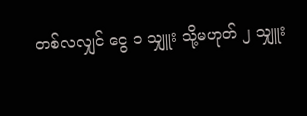တစ်လလျှင် ငွေ ၁ သျှူး သို့မဟုတ် ၂ သျှူး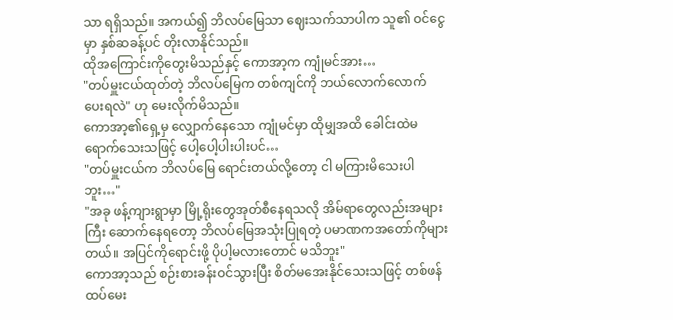သာ ရရှိသည်။ အကယ်၍ ဘိလပ်မြေသာ ဈေးသက်သာပါက သူ၏ ဝင်ငွေမှာ နှစ်ဆခန့်ပင် တိုးလာနိုင်သည်။
ထိုအကြောင်းကိုတွေးမိသည်နှင့် ကောအာ့က ကျုံမင်အား…
"တပ်မှူးငယ်ထုတ်တဲ့ ဘိလပ်မြေက တစ်ကျင်ကို ဘယ်လောက်လောက် ပေးရလဲ" ဟု မေးလိုက်မိသည်။
ကောအာ့၏ရှေ့မှ လျှောက်နေသော ကျုံမင်မှာ ထိုမျှအထိ ခေါင်းထဲမရောက်သေးသဖြင့် ပေါ့ပေါ့ပါးပါးပင်…
"တပ်မှူးငယ်က ဘိလပ်မြေ ရောင်းတယ်လို့တော့ ငါ မကြားမိသေးပါဘူး…"
"အခု ဖန့်ကျားရွာမှာ မြို့ရိုးတွေအုတ်စီနေရသလို အိမ်ရာတွေလည်းအများကြီး ဆောက်နေရတော့ ဘိလပ်မြေအသုံးပြုရတဲ့ ပမာဏကအတော်ကိုများတယ်။ အပြင်ကိုရောင်းဖို့ ပိုပါ့မလားတောင် မသိဘူး"
ကောအာ့သည် စဉ်းစားခန်းဝင်သွားပြီး စိတ်မအေးနိုင်သေးသဖြင့် တစ်ဖန် ထပ်မေး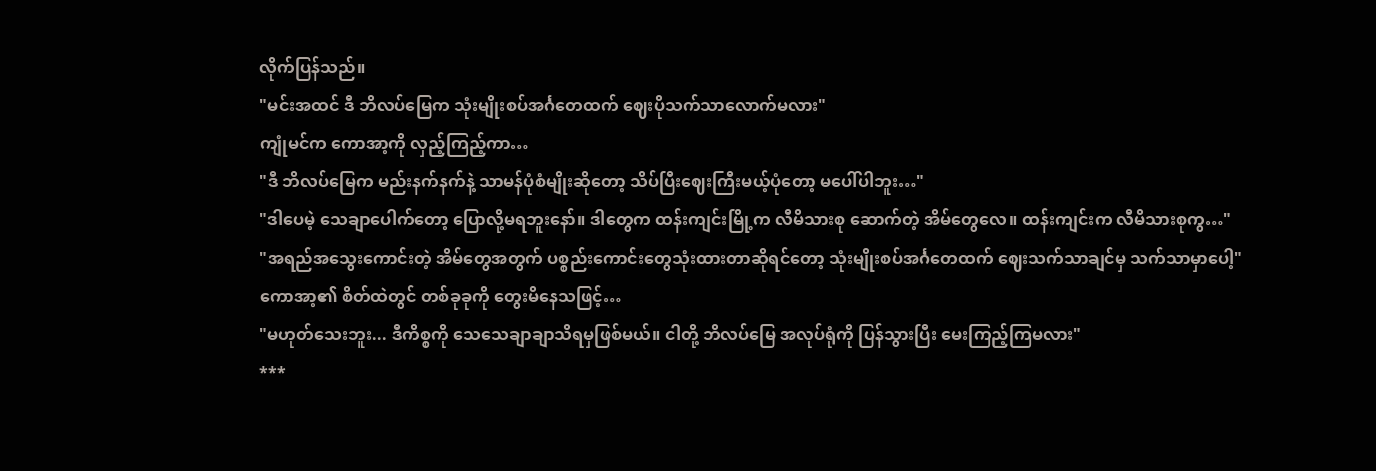လိုက်ပြန်သည်။
"မင်းအထင် ဒီ ဘိလပ်မြေက သုံးမျိုးစပ်အင်္ဂတေထက် ဈေးပိုသက်သာလောက်မလား"
ကျုံမင်က ကောအာ့ကို လှည့်ကြည့်ကာ…
"ဒီ ဘိလပ်မြေက မည်းနက်နက်နဲ့ သာမန်ပုံစံမျိုးဆိုတော့ သိပ်ပြီးဈေးကြီးမယ့်ပုံတော့ မပေါ်ပါဘူး…"
"ဒါပေမဲ့ သေချာပေါက်တော့ ပြောလို့မရဘူးနော်။ ဒါတွေက ထန်းကျင်းမြို့က လီမိသားစု ဆောက်တဲ့ အိမ်တွေလေ။ ထန်းကျင်းက လီမိသားစုကွ…"
"အရည်အသွေးကောင်းတဲ့ အိမ်တွေအတွက် ပစ္စည်းကောင်းတွေသုံးထားတာဆိုရင်တော့ သုံးမျိုးစပ်အင်္ဂတေထက် ဈေးသက်သာချင်မှ သက်သာမှာပေါ့"
ကောအာ့၏ စိတ်ထဲတွင် တစ်ခုခုကို တွေးမိနေသဖြင့်…
"မဟုတ်သေးဘူး... ဒီကိစ္စကို သေသေချာချာသိရမှဖြစ်မယ်။ ငါတို့ ဘိလပ်မြေ အလုပ်ရုံကို ပြန်သွားပြီး မေးကြည့်ကြမလား"
***